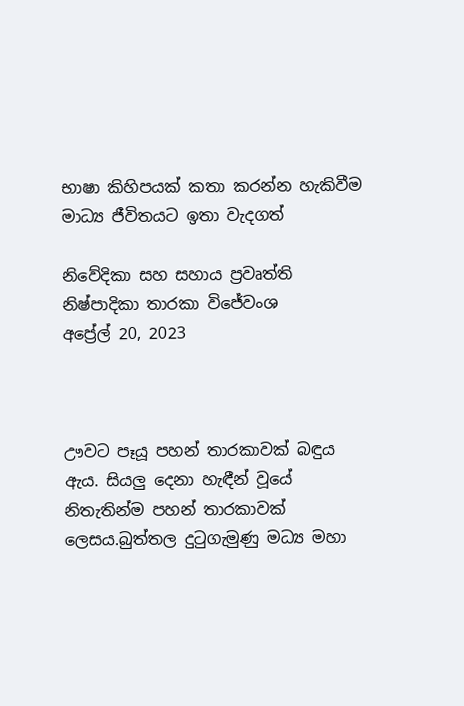භාෂා කිහිපයක් කතා කරන්න හැකිවීම මාධ්‍ය ජීවිතයට ඉතා වැදගත්

නිවේදිකා සහ සහාය ප්‍රවෘත්ති නිෂ්පාදිකා තාරකා විජේවංශ
අප්‍රේල් 20, 2023



ඌවට පෑයූ පහන් තාරකාවක් බඳුය ඇය. සියලු දෙනා හැඳීන් වූයේ නිතැතින්ම පහන් තාරකාවක් ලෙසය.බුත්තල දුටුගැමුණු මධ්‍ය මහා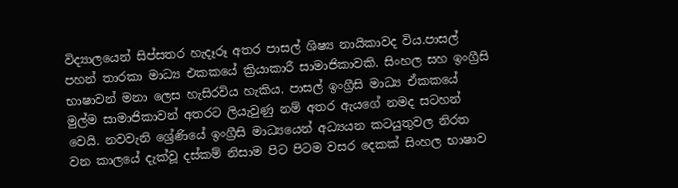විද්‍යාලයෙන් සිප්සතර හැදෑරූ අතර පාසල් ශිෂ්‍ය නායිකාවද විය.පාසල් පහන් තාරකා මාධ්‍ය එකකයේ ක්‍රියාකාරී සාමාජිකාවකි. සිංහල සහ ඉංග්‍රීසි භාෂාවන් මනා ලෙස හැසිරවිය හැකිය. පාසල් ඉංග්‍රීසි මාධ්‍ය ඒකකයේ මුල්ම සාමාජිකාවන් අතරට ලියැවුණු නම් අතර ඇයගේ නමද සටහන් වෙයි. නවවැනි ශ්‍රේණියේ ඉංග්‍රීසි මාධ්‍යයෙන් අධ්‍යයන කටයුතුවල නිරත වන කාලයේ දැක්වූ දස්කම් නිසාම පිට පිටම වසර දෙකක් සිංහල භාෂාව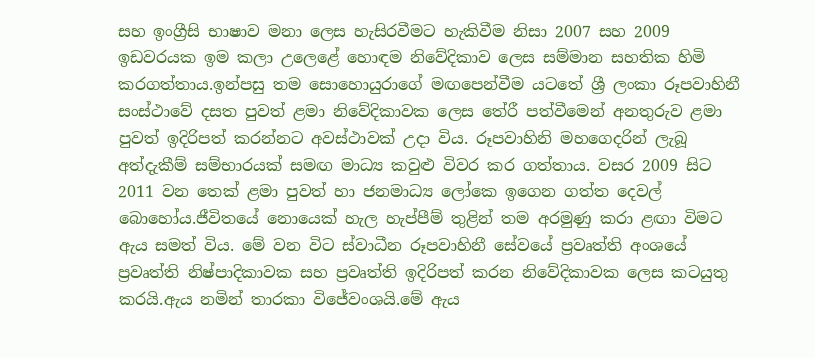සහ ඉංග්‍රීසි භාෂාව මනා ලෙස හැසිරවීමට හැකිවීම නිසා 2007 සහ 2009 ඉඩවරයක ඉම කලා උලෙළේ හොඳම නිවේදිකාව ලෙස සම්මාන සහතික හිමි කරගත්තාය.ඉන්පසු තම සොහොයුරාගේ මඟපෙන්වීම යටතේ ශ්‍රී ලංකා රූපවාහිනී සංස්ථාවේ දසත පුවත් ළමා නිවේදිකාවක ලෙස තේරී පත්වීමෙන් අනතුරුව ළමා පුවත් ඉදිරිපත් කරන්නට අවස්ථාවක් උදා විය. රූපවාහිනි මහගෙදරින් ලැබූ අත්දැකීම් සම්භාරයක් සමඟ මාධ්‍ය කවුළු විවර කර ගත්තාය. වසර 2009 සිට 2011 වන තෙක් ළමා පුවත් හා ජනමාධ්‍ය ලෝකෙ ඉගෙන ගත්ත දෙවල් බොහෝය.ජීවිතයේ නොයෙක් හැල හැප්පීම් තුළින් තම අරමුණු කරා ළඟා විමට ඇය සමත් විය. මේ වන විට ස්වාධීන රූපවාහිනී සේවයේ ප්‍රවෘත්ති අංශයේ ප්‍රවෘත්ති නිෂ්පාදිකාවක සහ ප්‍රවෘත්ති ඉදිරිපත් කරන නිවේදිකාවක ලෙස කටයුතු කරයි.ඇය නමින් තාරකා විජේවංශයි.මේ ඇය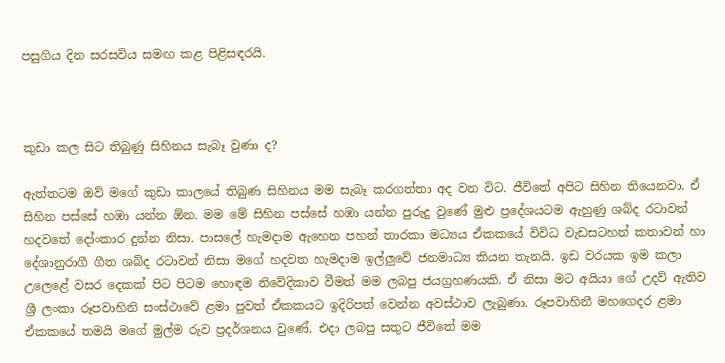පසුගිය දින සරසවිය සමඟ කළ පිළිසඳරයි.



කුඩා කල සිට තිබුණු සිහිනය සැබෑ වුණා ද?

ඇත්තටම ඔව් මගේ කුඩා කාලයේ තිබුණ සිහිනය මම සැබෑ කරගත්තා අද වන විට. ජීවිතේ අපිට සිහින තියෙනවා. ඒ සිහින පස්සේ හඹා යන්න ඕන. මම මේ සිහින පස්සේ හඹා යන්න පුරුදු වුණේ මුළු ප්‍රදේශයටම ඇහුණු ශබ්ද රටාවන් හදවතේ දෝංකාර දුන්න නිසා. පාසලේ හැමදාම ඇහෙන පහන් තාරකා මධ්‍යය ඒකකයේ විවිධ වැඩසටහන් කතාවන් හා දේශානුරාගී ගීත ශබ්ද රටාවන් නිසා මගේ හදවත හැමදාම ඉල්ලුවේ ජනමාධ්‍ය කියන තැනයි. ඉඩ වරයක ඉම කලා උලෙළේ වසර දෙකක් පිට පිටම හොඳම නිවේදිකාව වීමත් මම ලබපු ජයග්‍රහණයකි. ඒ නිසා මට අයියා ගේ උදව් ඇතිව ශ්‍රී ලංකා රූපවාහිනි සංස්ථාවේ ළමා පුවත් ඒකකයට ඉදිරිපත් වෙන්න අවස්ථාව ලැබුණා. රූපවාහිනී මහගෙදර ළමා ඒකකයේ තමයි මගේ මුල්ම රුව ප්‍රදර්ශනය වුණේ. එදා ලබපු සතුට ජීවිතේ මම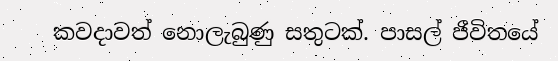කවදාවත් නොලැබුණු සතුටක්. පාසල් ජීවිතයේ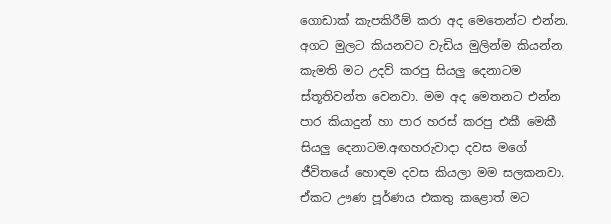ගොඩාක් කැපකිරීම් කරා අද මෙතෙන්ට එන්න. අගට මුලට කියනවට වැඩිය මුලින්ම කියන්න කැමති මට උදව් කරපු සියලු දෙනාටම ස්තූතිවන්ත වෙනවා. මම අද මෙතනට එන්න පාර කියාදුන් හා පාර හරස් කරපු එකී මෙකී සියලු දෙනාටම.අඟහරුවාදා දවස මගේ ජීවිතයේ හොඳම දවස කියලා මම සලකනවා. ඒකට ඌණ පූර්ණය එකතු කළොත් මට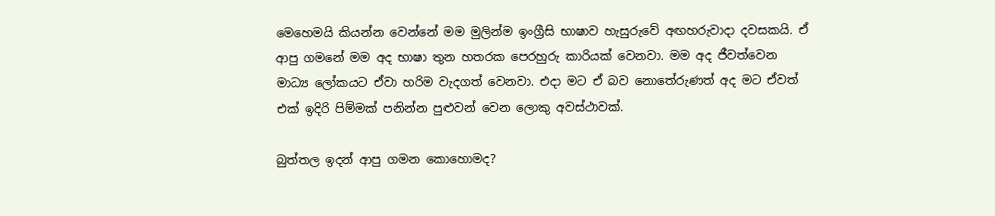මෙහෙමයි කියන්න වෙන්නේ මම මුලින්ම ඉංග්‍රීසි භාෂාව හැසුරුවේ අඟහරුවාදා දවසකයි. ඒ ආපු ගමනේ මම අද භාෂා තුන හතරක පෙරහුරු කාරියක් වෙනවා. මම අද ජීවත්වෙන මාධ්‍ය ලෝකයට ඒවා හරිම වැදගත් වෙනවා. එදා මට ඒ බව නොතේරුණත් අද මට ඒවත් එක් ඉදිරි පිම්මක් පනින්න පුළුවන් වෙන ලොකු අවස්ථාවක්.

බුත්තල ඉදන් ආපු ගමන කොහොමද?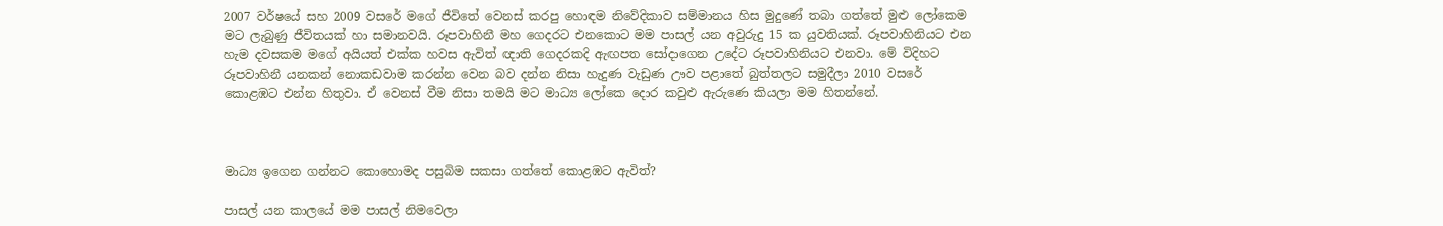2007 වර්ෂයේ සහ 2009 වසරේ මගේ ජීවිතේ වෙනස් කරපු හොඳම නිවේදිකාව සම්මානය හිස මුදුණේ තබා ගත්තේ මුළු ලෝකෙම මට ලැබුණු ජීවිතයක් හා සමානවයි. රූපවාහිනී මහ ගෙදරට එනකොට මම පාසල් යන අවුරුදු 15 ක යුවතියක්. රූපවාහිනියට එන හැම දවසකම මගේ අයියත් එක්ක හවස ඇවිත් ඥාති ගෙදරකදි ඇඟපත සෝදාගෙන උදේට රූපවාහිනියට එනවා. මේ විදිහට රූපවාහිනී යනකන් නොකඩවාම කරන්න වෙන බව දන්න නිසා හැදුණ වැඩුණ ඌව පළාතේ බුත්තලට සමුදීලා 2010 වසරේ කොළඹට එන්න හිතුවා. ඒ වෙනස් වීම නිසා තමයි මට මාධ්‍ය ලෝකෙ දොර කවුළු ඇරුණෙ කියලා මම හිතන්නේ.



මාධ්‍ය ඉගෙන ගන්නට කොහොමද පසුබිම සකසා ගත්තේ කොළඹට ඇවිත්?

පාසල් යන කාලයේ මම පාසල් නිමවෙලා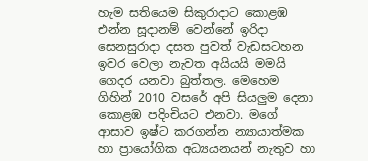හැම සතියෙම සිකුරාදාට කොළඹ එන්න සූදානම් වෙන්නේ ඉරිදා සෙනසුරාදා දසත පුවත් වැඩසටහන ඉවර වෙලා නැවත අයියයි මමයි ගෙදර යනවා බුත්තල. මෙහෙම ගිහින් 2010 වසරේ අපි සියලුම දෙනා කොළඹ පදිංචියට එනවා. මගේ ආසාව ඉෂ්ට කරගන්න න්‍යායාත්මක හා ප්‍රායෝගික අධ්‍යයනයන් නැතුව හා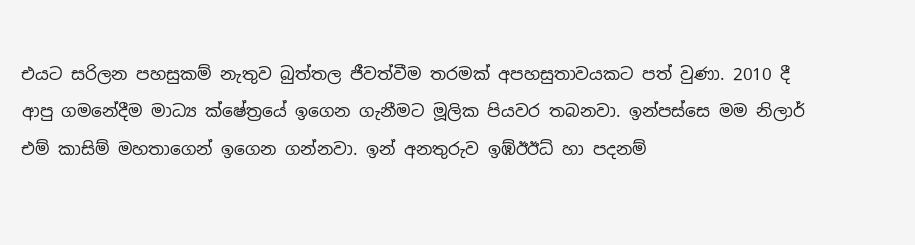එයට සරිලන පහසුකම් නැතුව බුත්තල ජීවත්වීම තරමක් අපහසුතාවයකට පත් වුණා. 2010 දී ආපු ගමනේදීම මාධ්‍ය ක්ෂේත්‍රයේ ඉගෙන ගැනීමට මූලික පියවර තබනවා. ඉන්පස්සෙ මම නිලාර් එම් කාසිම් මහතාගෙන් ඉගෙන ගන්නවා. ඉන් අනතුරුව ඉඹ්ඊඊධ් හා පදනම්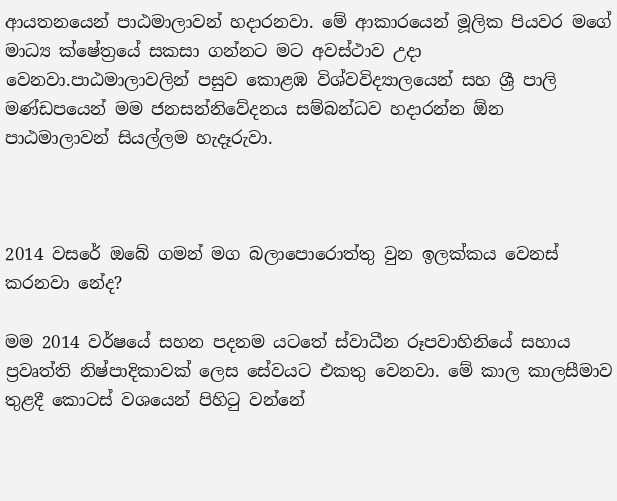ආයතනයෙන් පාඨමාලාවන් හදාරනවා. මේ ආකාරයෙන් මූලික පියවර මගේ මාධ්‍ය ක්ෂේත්‍රයේ සකසා ගන්නට මට අවස්ථාව උදා වෙනවා.පාඨමාලාවලින් පසුව කොළඹ විශ්වවිද්‍යාලයෙන් සහ ශ්‍රී පාලි මණ්ඩපයෙන් මම ජනසන්නිවේදනය සම්බන්ධව හදාරන්න ඕන පාඨමාලාවන් සියල්ලම හැදෑරුවා.



2014 වසරේ ඔබේ ගමන් මග බලාපොරොත්තු වුන ඉලක්කය වෙනස් කරනවා නේද?

මම 2014 වර්ෂයේ සහන පදනම යටතේ ස්වාධීන රූපවාහිනියේ සහාය ප්‍රවෘත්ති නිෂ්පාදිකාවක් ලෙස සේවයට එකතු වෙනවා. මේ කාල කාලසීමාව තුළදී කොටස් වශයෙන් පිහිටු වන්නේ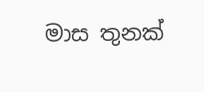මාස තුනක්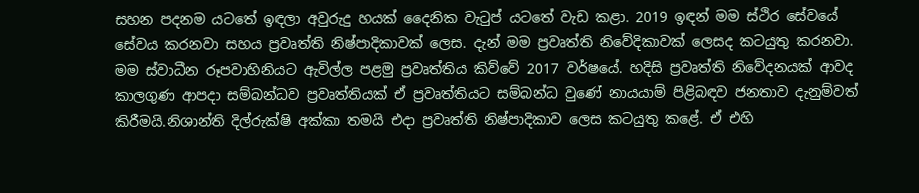සහන පදනම යටතේ ඉඳලා අවුරුදු හයක් දෛනික වැටුප් යටතේ වැඩ කළා. 2019 ඉඳන් මම ස්ථිර සේවයේ සේවය කරනවා සහය ප්‍රවෘත්ති නිෂ්පාදිකාවක් ලෙස. දැන් මම ප්‍රවෘත්ති නිවේදිකාවක් ලෙසද කටයුතු කරනවා. මම ස්වාධීන රූපවාහිනියට ඇවිල්ල පළමු ප්‍රවෘත්තිය කිව්වේ 2017 වර්ෂයේ. හදිසි ප්‍රවෘත්ති නිවේදනයක් ආවද කාලගුණ ආපදා සම්බන්ධව ප්‍රවෘත්තියක් ඒ ප්‍රවෘත්තියට සම්බන්ධ වුණේ නායයාම් පිළිබඳව ජනතාව දැනුම්වත් කිරීමයි.නිශාන්ති දිල්රුක්ෂි අක්කා තමයි එදා ප්‍රවෘත්ති නිෂ්පාදිකාව ලෙස කටයුතු කළේ. ඒ එහි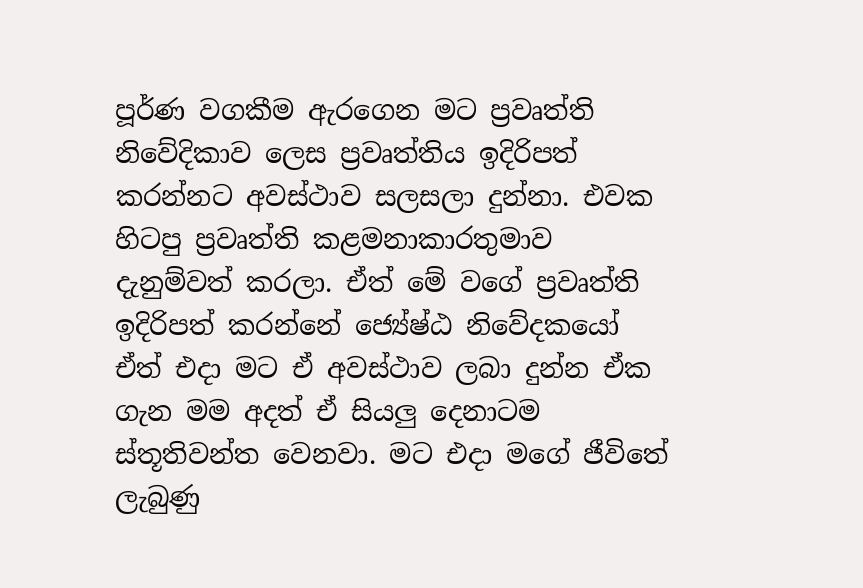පූර්ණ වගකීම ඇරගෙන මට ප්‍රවෘත්ති නිවේදිකාව ලෙස ප්‍රවෘත්තිය ඉදිරිපත් කරන්නට අවස්ථාව සලසලා දුන්නා. එවක හිටපු ප්‍රවෘත්ති කළමනාකාරතුමාව දැනුම්වත් කරලා. ඒත් මේ වගේ ප්‍රවෘත්ති ඉදිරිපත් කරන්නේ ජ්‍යේෂ්ඨ නිවේදකයෝ ඒත් එදා මට ඒ අවස්ථාව ලබා දුන්න ඒක ගැන මම අදත් ඒ සියලු දෙනාටම ස්තූතිවන්ත වෙනවා. මට එදා මගේ ජීවිතේ ලැබුණු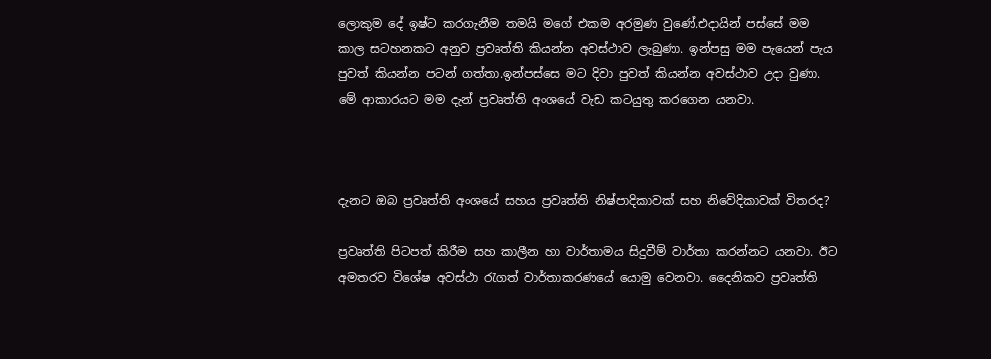ලොකුම දේ ඉෂ්ට කරගැනීම තමයි මගේ එකම අරමුණ වුණේ.එදායින් පස්සේ මම කාල සටහනකට අනුව ප්‍රවෘත්ති කියන්න අවස්ථාව ලැබුණා. ඉන්පසු මම පැයෙන් පැය පුවත් කියන්න පටන් ගත්තා.ඉන්පස්සෙ මට දිවා පුවත් කියන්න අවස්ථාව උදා වුණා. මේ ආකාරයට මම දැන් ප්‍රවෘත්ති අංශයේ වැඩ කටයුතු කරගෙන යනවා.



දැනට ඔබ ප්‍රවෘත්ති අංශයේ සහය ප්‍රවෘත්ති නිෂ්පාදිකාවක් සහ නිවේදිකාවක් විතරද?

ප්‍රවෘත්ති පිටපත් කිරීම සහ කාලීන හා වාර්තාමය සිදුවීම් වාර්තා කරන්නට යනවා. ඊට අමතරව විශේෂ අවස්ථා රැගත් වාර්තාකරණයේ යොමු වෙනවා. දෛනිකව ප්‍රවෘත්ති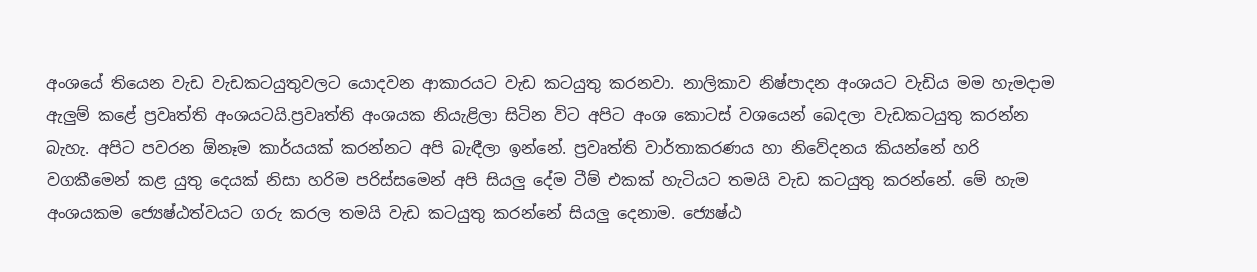අංශයේ තියෙන වැඩ වැඩකටයුතුවලට යොදවන ආකාරයට වැඩ කටයුතු කරනවා. නාලිකාව නිෂ්පාදන අංශයට වැඩිය මම හැමදාම ඇලුම් කළේ ප්‍රවෘත්ති අංශයටයි.ප්‍රවෘත්ති අංශයක නියැළිලා සිටින විට අපිට අංශ කොටස් වශයෙන් බෙදලා වැඩකටයුතු කරන්න බැහැ. අපිට පවරන ඕනෑම කාර්යයක් කරන්නට අපි බැඳීලා ඉන්නේ. ප්‍රවෘත්ති වාර්තාකරණය හා නිවේදනය කියන්නේ හරි වගකීමෙන් කළ යුතු දෙයක් නිසා හරිම පරිස්සමෙන් අපි සියලු දේම ටීම් එකක් හැටියට තමයි වැඩ කටයුතු කරන්නේ. මේ හැම අංශයකම ජ්‍යෙෂ්ඨත්වයට ගරු කරල තමයි වැඩ කටයුතු කරන්නේ සියලු දෙනාම. ජ්‍යෙෂ්ඨ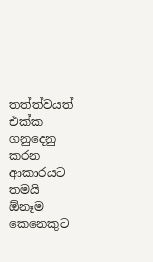තත්ත්වයත් එක්ක ගනුදෙනු කරන ආකාරයට තමයි ඕනෑම කෙනෙකුට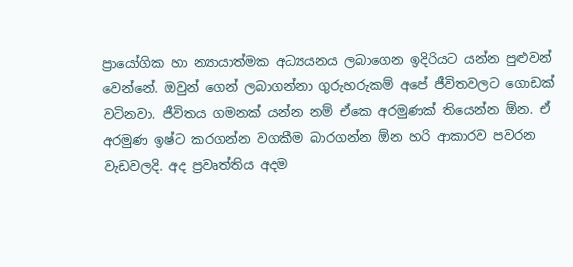ප්‍රායෝගික හා න්‍යායාත්මක අධ්‍යයනය ලබාගෙන ඉදිරියට යන්න පුළුවන් වෙන්නේ. ඔවුන් ගෙන් ලබාගන්නා ගුරුහරුකම් අපේ ජීවිතවලට ගොඩක් වටිනවා. ජීවිතය ගමනක් යන්න නම් ඒකෙ අරමුණක් තියෙන්න ඕන. ඒ අරමුණ ඉෂ්ට කරගන්න වගකීම බාරගන්න ඕන හරි ආකාරව පවරන වැඩවලදි. අද ප්‍රවෘත්තිය අදම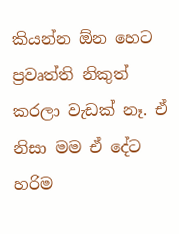කියන්න ඕන හෙට ප්‍රවෘත්ති නිකුත් කරලා වැඩක් නෑ. ඒ නිසා මම ඒ දේට හරිම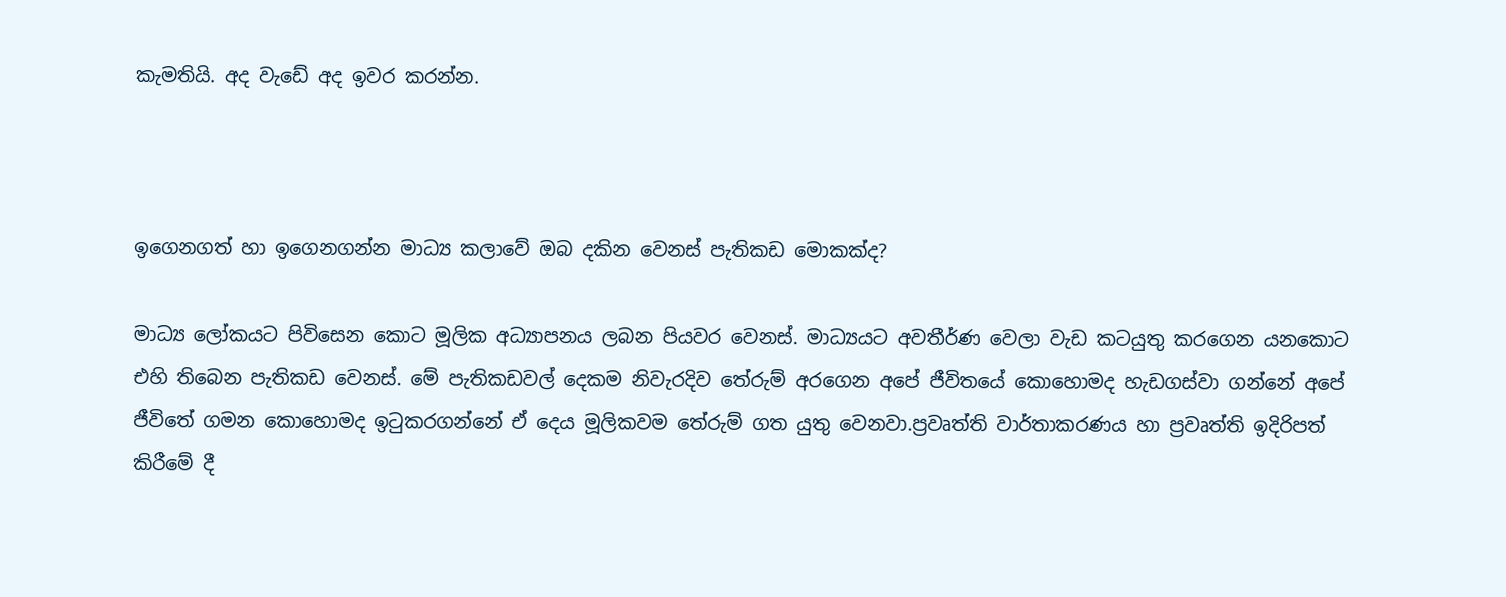කැමතියි. අද වැඩේ අද ඉවර කරන්න.



ඉගෙනගත් හා ඉගෙනගන්න මාධ්‍ය කලාවේ ඔබ දකින වෙනස් පැතිකඩ මොකක්ද?

මාධ්‍ය ලෝකයට පිවිසෙන කොට මූලික අධ්‍යාපනය ලබන පියවර වෙනස්. මාධ්‍යයට අවතීර්ණ වෙලා වැඩ කටයුතු කරගෙන යනකොට එහි තිබෙන පැතිකඩ වෙනස්. මේ පැතිකඩවල් දෙකම නිවැරදිව තේරුම් අරගෙන අපේ ජීවිතයේ කොහොමද හැඩගස්වා ගන්නේ අපේ ජීවිතේ ගමන කොහොමද ඉටුකරගන්නේ ඒ දෙය මූලිකවම තේරුම් ගත යුතු වෙනවා.ප්‍රවෘත්ති වාර්තාකරණය හා ප්‍රවෘත්ති ඉදිරිපත් කිරීමේ දී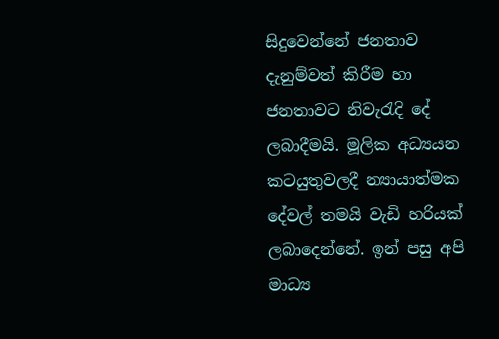සිදුවෙන්නේ ජනතාව දැනුම්වත් කිරීම හා ජනතාවට නිවැරැදි දේ ලබාදීමයි. මූලික අධ්‍යයන කටයුතුවලදී න්‍යායාත්මක දේවල් තමයි වැඩි හරියක් ලබාදෙන්නේ. ඉන් පසු අපි මාධ්‍ය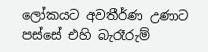ලෝකයට අවතීර්ණ උණාට පස්සේ එහි බැරෑරුම්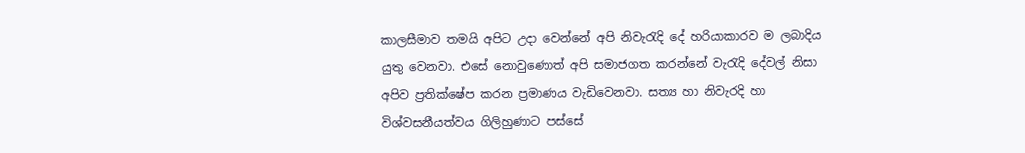කාලසීමාව තමයි අපිට උදා වෙන්නේ අපි නිවැරැදි දේ හරියාකාරව ම ලබාදිය යුතු වෙනවා. එසේ නොවුණොත් අපි සමාජගත කරන්නේ වැරැදි දේවල් නිසා අපිව ප්‍රතික්ෂේප කරන ප්‍රමාණය වැඩිවෙනවා. සත්‍ය හා නිවැරදි හා විශ්වසනීයත්වය ගිලිහුණාට පස්සේ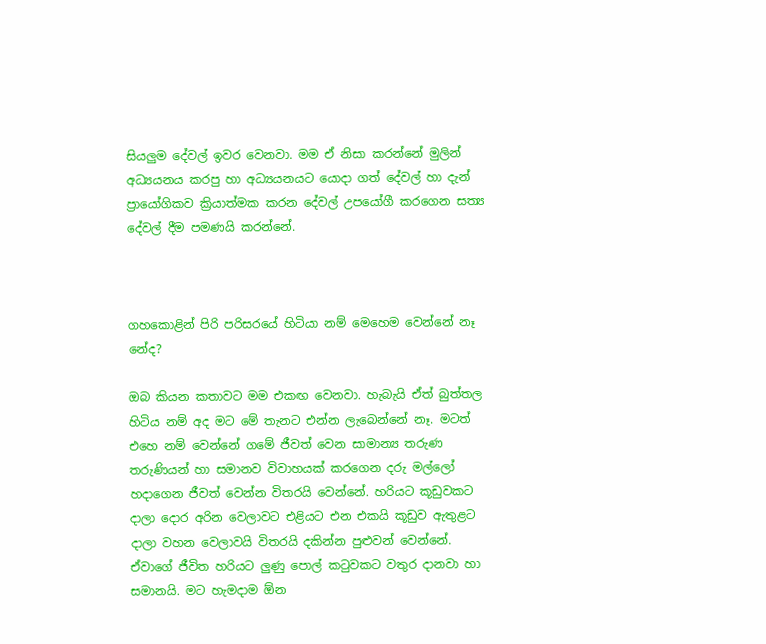සියලුම දේවල් ඉවර වෙනවා. මම ඒ නිසා කරන්නේ මුලින් අධ්‍යයනය කරපු හා අධ්‍යයනයට යොදා ගත් දේවල් හා දැන් ප්‍රායෝගිකව ක්‍රියාත්මක කරන දේවල් උපයෝගී කරගෙන සත්‍ය දේවල් දීම පමණයි කරන්නේ.



ගහකොළින් පිරි පරිසරයේ හිටියා නම් මෙහෙම වෙන්නේ නෑ නේද?

ඔබ කියන කතාවට මම එකඟ වෙනවා. හැබැයි ඒත් බුත්තල හිටිය නම් අද මට මේ තැනට එන්න ලැබෙන්නේ නෑ. මටත් එහෙ නම් වෙන්නේ ගමේ ජීවත් වෙන සාමාන්‍ය තරුණ තරුණියන් හා සමානව විවාහයක් කරගෙන දරු මල්ලෝ හදාගෙන ජීවත් වෙන්න විතරයි වෙන්නේ. හරියට කූඩුවකට දාලා දොර අරින වෙලාවට එළියට එන එකයි කූඩුව ඇතුළට දාලා වහන වෙලාවයි විතරයි දකින්න පුළුවන් වෙන්නේ. ඒවාගේ ජීවිත හරියට ලුණු පොල් කටුවකට වතුර දානවා හා සමානයි. මට හැමදාම ඕන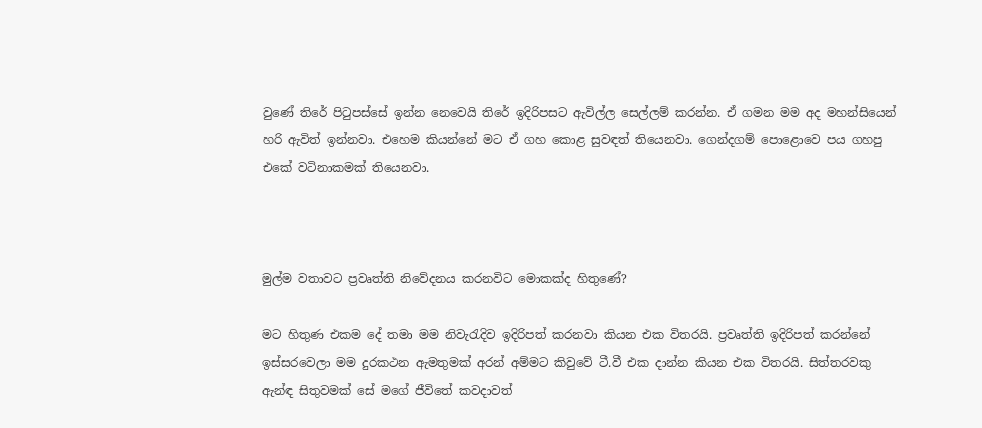වුණේ තිරේ පිටුපස්සේ ඉන්න නෙවෙයි තිරේ ඉදිරිපසට ඇවිල්ල සෙල්ලම් කරන්න. ඒ ගමන මම අද මහන්සියෙන් හරි ඇවිත් ඉන්නවා. එහෙම කියන්නේ මට ඒ ගහ කොළ සුවඳත් තියෙනවා. ගෙන්දගම් පොළොවෙ පය ගහපු එකේ වටිනාකමක් තියෙනවා.



මුල්ම වතාවට ප්‍රවෘත්ති නිවේදනය කරනවිට මොකක්ද හිතුණේ?

මට හිතුණ එකම දේ තමා මම නිවැරැදිව ඉදිරිපත් කරනවා කියන එක විතරයි. ප්‍රවෘත්ති ඉදිරිපත් කරන්නේ ඉස්සරවෙලා මම දුරකථන ඇමතුමක් අරන් අම්මට කිවුවේ ටී.වී එක දාන්න කියන එක විතරයි. සිත්තරවකු ඇන්ඳ සිතුවමක් සේ මගේ ජීවිතේ කවදාවත්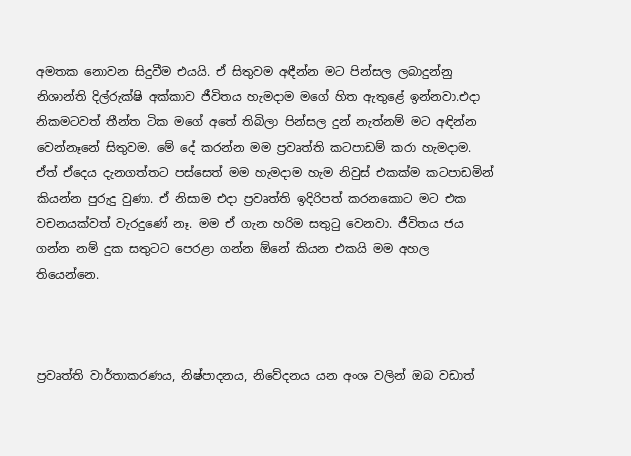අමතක නොවන සිදුවීම එයයි. ඒ සිතුවම අඳීන්න මට පින්සල ලබාදුන්නු නිශාන්ති දිල්රුක්ෂි අක්කාව ජීවිතය හැමදාම මගේ හිත ඇතුළේ ඉන්නවා.එදා නිකමටවත් තීන්ත ටික මගේ අතේ තිබිලා පින්සල දුන් නැත්නම් මට අඳින්න වෙන්නෑනේ සිතුවම. මේ දේ කරන්න මම ප්‍රවෘත්ති කටපාඩම් කරා හැමදාම. ඒත් ඒදෙය දැනගත්තට පස්සෙත් මම හැමදාම හැම නිවුස් එකක්ම කටපාඩමින් කියන්න පුරුදු වුණා. ඒ නිසාම එදා ප්‍රවෘත්ති ඉදිරිපත් කරනකොට මට එක වචනයක්වත් වැරදුණේ නෑ. මම ඒ ගැන හරිම සතුටු වෙනවා. ජීවිතය ජය ගන්න නම් දුක සතුටට පෙරළා ගන්න ඕනේ කියන එකයි මම අහල තියෙන්නෙ.



ප්‍රවෘත්ති වාර්තාකරණය, නිෂ්පාදනය, නිවේදනය යන අංශ වලින් ඔබ වඩාත්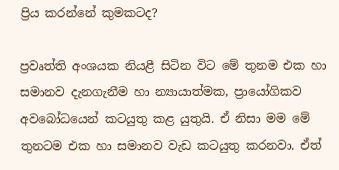ප්‍රිය කරන්නේ කුමකටද?

ප්‍රවෘත්ති අංශයක නියළී සිටින විට මේ තුනම එක හා සමානව දැනගැනීම හා න්‍යායාත්මක, ප්‍රායෝගිකව අවබෝධයෙන් කටයුතු කළ යුතුයි. ඒ නිසා මම මේ තුනටම එක හා සමානව වැඩ කටයුතු කරනවා. ඒත්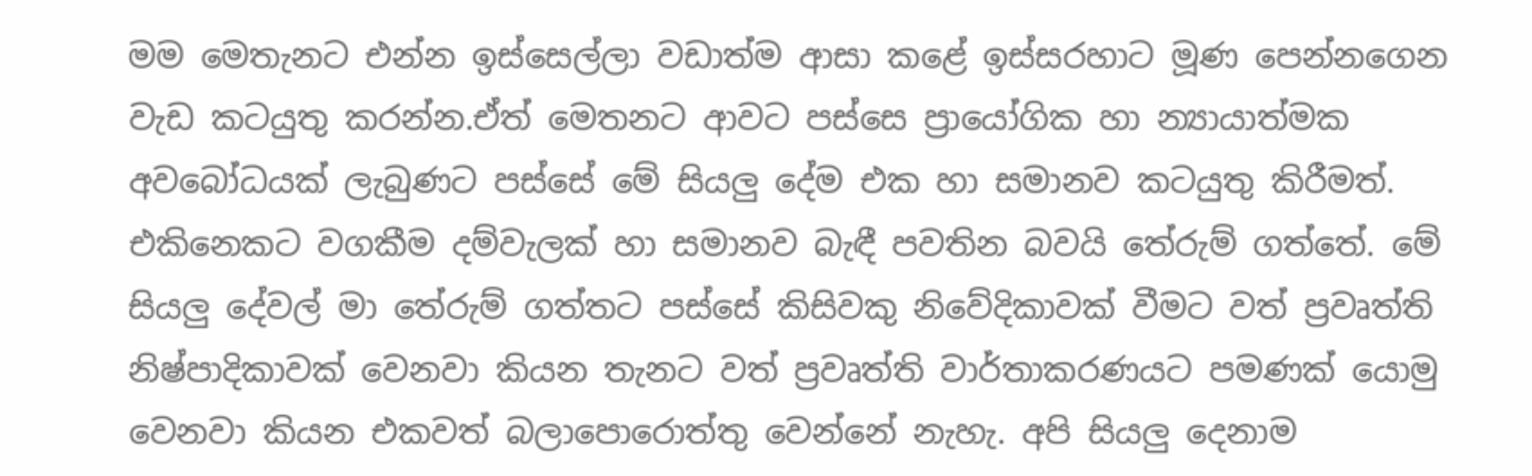මම මෙතැනට එන්න ඉස්සෙල්ලා වඩාත්ම ආසා කළේ ඉස්සරහාට මූණ පෙන්නගෙන වැඩ කටයුතු කරන්න.ඒත් මෙතනට ආවට පස්සෙ ප්‍රායෝගික හා න්‍යායාත්මක අවබෝධයක් ලැබුණට පස්සේ මේ සියලු දේම එක හා සමානව කටයුතු කිරීමත්. එකිනෙකට වගකීම දම්වැලක් හා සමානව බැඳී පවතින බවයි තේරුම් ගත්තේ. මේ සියලු දේවල් මා තේරුම් ගත්තට පස්සේ කිසිවකු නිවේදිකාවක් වීමට වත් ප්‍රවෘත්ති නිෂ්පාදිකාවක් වෙනවා කියන තැනට වත් ප්‍රවෘත්ති වාර්තාකරණයට පමණක් යොමු වෙනවා කියන එකවත් බලාපොරොත්තු වෙන්නේ නැහැ. අපි සියලු දෙනාම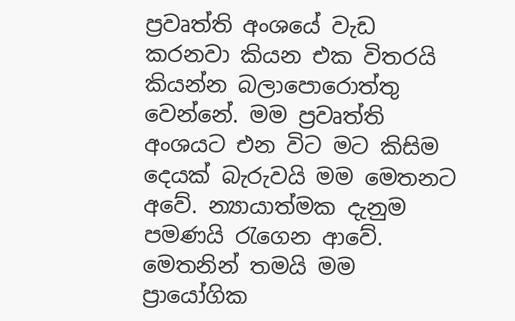ප්‍රවෘත්ති අංශයේ වැඩ කරනවා කියන එක විතරයි කියන්න බලාපොරොත්තු වෙන්නේ. මම ප්‍රවෘත්ති අංශයට එන විට මට කිසිම දෙයක් බැරුවයි මම මෙතනට අවේ. න්‍යායාත්මක දැනුම පමණයි රැගෙන ආවේ. මෙතනින් තමයි මම ප්‍රායෝගික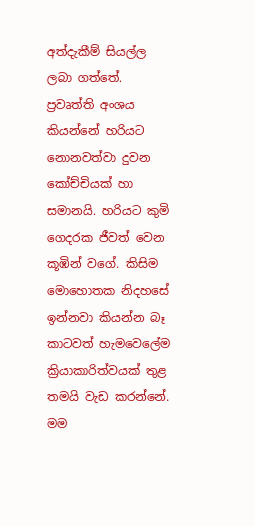අත්දැකීම් සියල්ල ලබා ගත්තේ. ප්‍රවෘත්ති අංශය කියන්නේ හරියට නොනවත්වා දුවන කෝච්චියක් හා සමානයි. හරියට කුමි ගෙදරක ජීවත් වෙන කූඹින් වගේ. කිසිම මොහොතක නිදහසේ ඉන්නවා කියන්න බෑ කාටවත් හැමවෙලේම ක්‍රියාකාරිත්වයක් තුළ තමයි වැඩ කරන්නේ. මම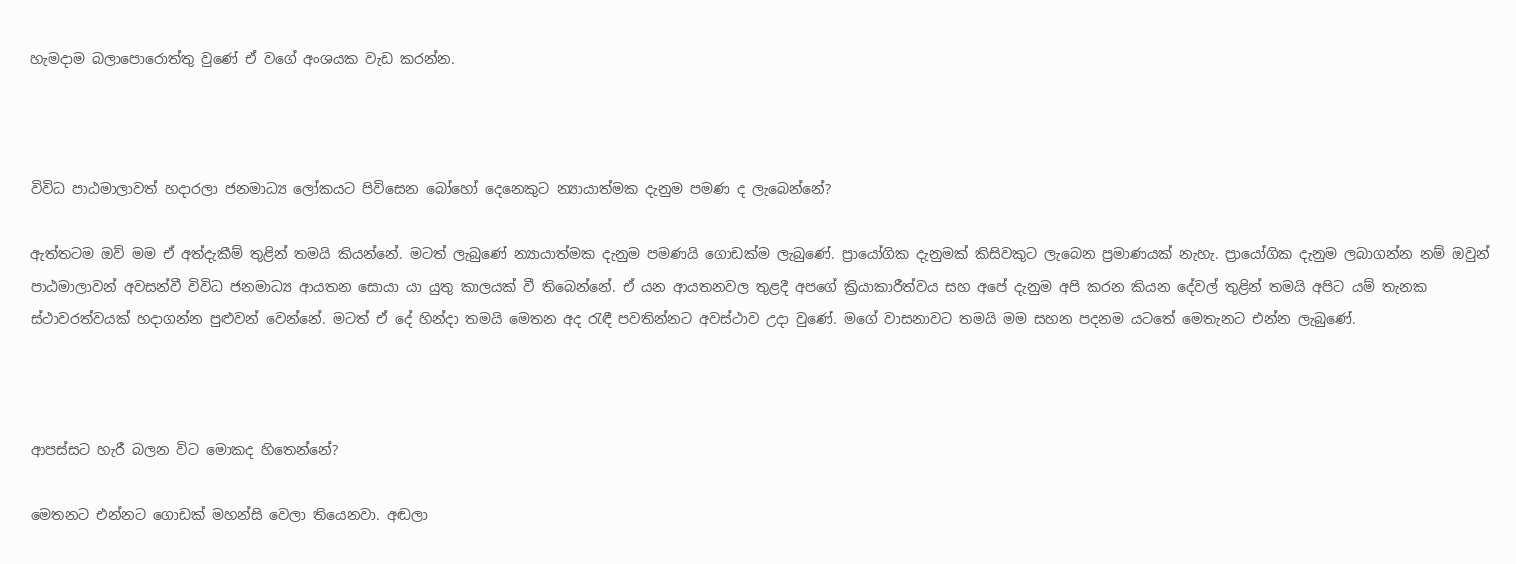හැමදාම බලාපොරොත්තු වුණේ ඒ වගේ අංශයක වැඩ කරන්න.



විවිධ පාඨමාලාවත් හදාරලා ජනමාධ්‍ය ලෝකයට පිවිසෙන බෝහෝ දෙනෙකුට න්‍යායාත්මක දැනුම පමණ ද ලැබෙන්නේ?

ඇත්තටම ඔව් මම ඒ අත්දැකීම් තුළින් තමයි කියන්නේ. මටත් ලැබුණේ න්‍යායාත්මක දැනුම පමණයි ගොඩක්ම ලැබුණේ. ප්‍රායෝගික දැනුමක් කිසිවකුට ලැබෙන ප්‍රමාණයක් නැහැ. ප්‍රායෝගික දැනුම ලබාගන්න නම් ඔවුන් පාඨමාලාවන් අවසන්වී විවිධ ජනමාධ්‍ය ආයතන සොයා යා යුතු කාලයක් වී තිබෙන්නේ. ඒ යන ආයතනවල තුළදී අපගේ ක්‍රියාකාරීත්වය සහ අපේ දැනුම අපි කරන කියන දේවල් තුළින් තමයි අපිට යම් තැනක ස්ථාවරත්වයක් හදාගන්න පුළුවන් වෙන්නේ. මටත් ඒ දේ හින්දා තමයි මෙතන අද රැඳී පවතින්නට අවස්ථාව උදා වුණේ. මගේ වාසනාවට තමයි මම සහන පදනම යටතේ මෙතැනට එන්න ලැබුණේ.



ආපස්සට හැරී බලන විට මොකද හිතෙන්නේ?

මෙතනට එන්නට ගොඩක් මහන්සි වෙලා තියෙනවා. අඬලා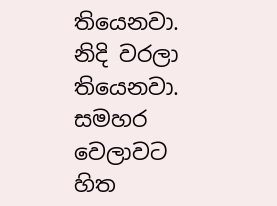තියෙනවා. නිදි වරලා තියෙනවා. සමහර වෙලාවට හිත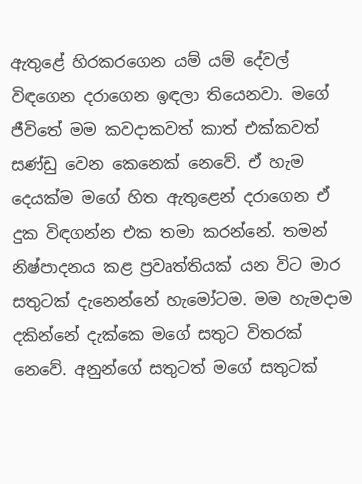ඇතුළේ හිරකරගෙන යම් යම් දේවල් විඳගෙන දරාගෙන ඉඳලා තියෙනවා. මගේ ජීවිතේ මම කවදාකවත් කාත් එක්කවත් සණ්ඩු වෙන කෙනෙක් නෙවේ. ඒ හැම දෙයක්ම මගේ හිත ඇතුළෙන් දරාගෙන ඒ දුක විඳගන්න එක තමා කරන්නේ. තමන් නිෂ්පාදනය කළ ප්‍රවෘත්තියක් යන විට මාර සතුටක් දැනෙන්නේ හැමෝටම. මම හැමදාම දකින්නේ දැක්කෙ මගේ සතුට විතරක් නෙවේ. අනුන්ගේ සතුටත් මගේ සතුටක්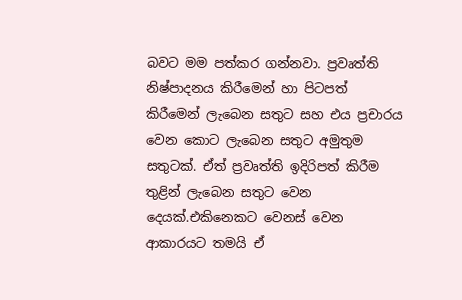බවට මම පත්කර ගන්නවා. ප්‍රවෘත්ති නිෂ්පාදනය කිරීමෙන් හා පිටපත් කිරීමෙන් ලැබෙන සතුට සහ එය ප්‍රචාරය වෙන කොට ලැබෙන සතුට අමුතුම සතුටක්. ඒත් ප්‍රවෘත්ති ඉදිරිපත් කිරීම තුළින් ලැබෙන සතුට වෙන දෙයක්.එකිනෙකට වෙනස් වෙන ආකාරයට තමයි ඒ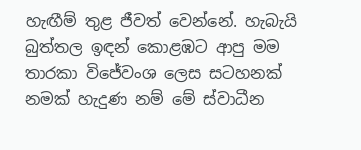හැඟීම් තුළ ජීවත් වෙන්නේ. හැබැයි බුත්තල ඉඳන් කොළඹට ආපු මම තාරකා විජේවංශ ලෙස සටහනක් නමක් හැදුණ නම් මේ ස්වාධීන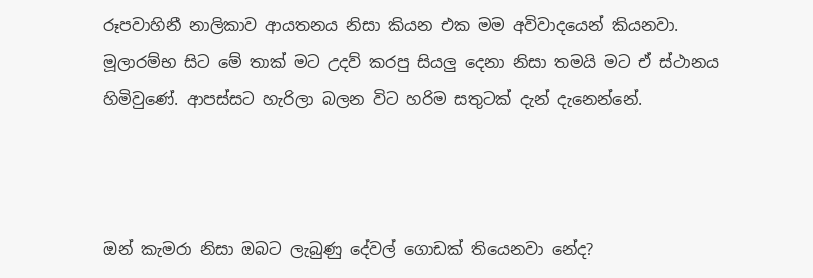රූපවාහිනී නාලිකාව ආයතනය නිසා කියන එක මම අවිවාදයෙන් කියනවා. මූලාරම්භ සිට මේ තාක් මට උදව් කරපු සියලු දෙනා නිසා තමයි මට ඒ ස්ථානය හිමිවුණේ. ආපස්සට හැරිලා බලන විට හරිම සතුටක් දැන් දැනෙන්නේ.



ඔන් කැමරා නිසා ඔබට ලැබුණු දේවල් ගොඩක් තියෙනවා නේද?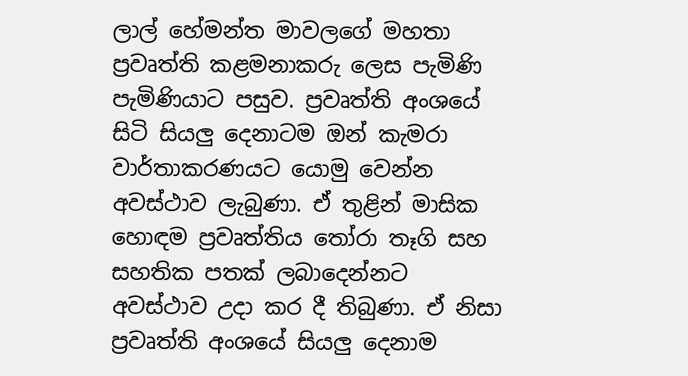ලාල් හේමන්ත මාවලගේ මහතා ප්‍රවෘත්ති කළමනාකරු ලෙස පැමිණි පැමිණියාට පසුව. ප්‍රවෘත්ති අංශයේ සිටි සියලු දෙනාටම ඔන් කැමරා වාර්තාකරණයට යොමු වෙන්න අවස්ථාව ලැබුණා. ඒ තුළින් මාසික හොඳම ප්‍රවෘත්තිය තෝරා තෑගි සහ සහතික පතක් ලබාදෙන්නට අවස්ථාව උදා කර දී තිබුණා. ඒ නිසා ප්‍රවෘත්ති අංශයේ සියලු දෙනාම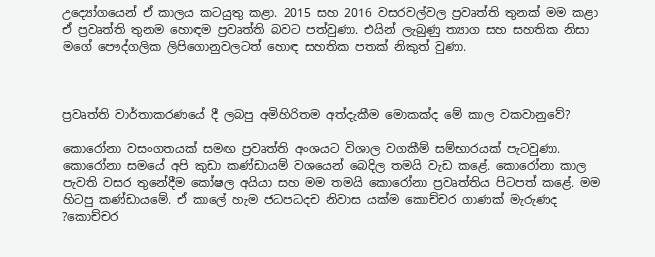උද්‍යෝගයෙන් ඒ කාලය කටයුතු කළා. 2015 සහ 2016 වසරවල්වල ප්‍රවෘත්ති තුනක් මම කළා ඒ ප්‍රවෘත්ති තුනම හොඳම ප්‍රවෘත්ති බවට පත්වුණා. එයින් ලැබුණු ත්‍යාග සහ සහතික නිසා මගේ පෞද්ගලික ලිපිගොනුවලටත් හොඳ සහතික පතක් නිකුත් වුණා.



ප්‍රවෘත්ති වාර්තාකරණයේ දී ලබපු අමිහිරිතම අත්දැකීම මොකක්ද මේ කාල වකවානුවේ?

කොරෝනා වසංගතයක් සමඟ ප්‍රවෘත්ති අංශයට විශාල වගකීම් සම්භාරයක් පැටවුණා. කොරෝනා සමයේ අපි කුඩා කණ්ඩායම් වශයෙන් බෙදිල තමයි වැඩ කළේ. කොරෝනා කාල පැවති වසර තුනේදීම කෝෂල අයියා සහ මම තමයි කොරෝනා ප්‍රවෘත්තිය පිටපත් කළේ. මම හිටපු කණ්ඩායමේ. ඒ කාලේ හැම ජධපධදච නිවාස යක්ම කොච්චර ගාණක් මැරුණද ?කොච්චර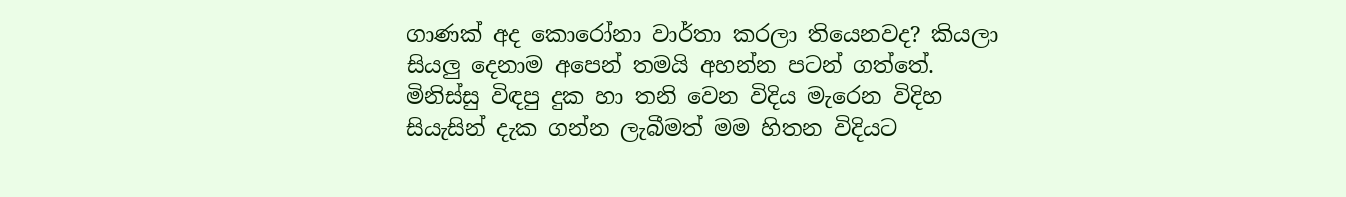ගාණක් අද කොරෝනා වාර්තා කරලා තියෙනවද? කියලා සියලු දෙනාම අපෙන් තමයි අහන්න පටන් ගත්තේ. මිනිස්සු විඳපු දුක හා තනි වෙන විදිය මැරෙන විදිහ සියැසින් දැක ගන්න ලැබීමත් මම හිතන විදියට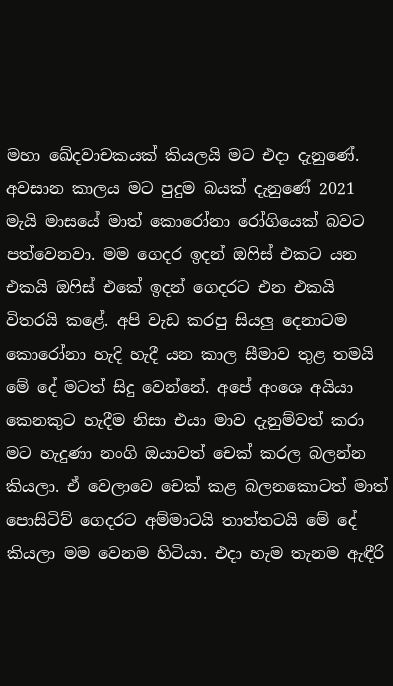මහා ඛේදවාචකයක් කියලයි මට එදා දැනුණේ. අවසාන කාලය මට පුදුම බයක් දැනුණේ 2021 මැයි මාසයේ මාත් කොරෝනා රෝගියෙක් බවට පත්වෙනවා. මම ගෙදර ඉදන් ඔෆිස් එකට යන එකයි ඔෆිස් එකේ ඉදන් ගෙදරට එන එකයි විතරයි කළේ. අපි වැඩ කරපු සියලු දෙනාටම කොරෝනා හැදි හැදී යන කාල සීමාව තුළ තමයි මේ දේ මටත් සිදු වෙන්නේ. අපේ අංශෙ අයියා කෙනකුට හැදීම නිසා එයා මාව දැනුම්වත් කරා මට හැදුණා නංගි ඔයාවත් චෙක් කරල බලන්න කියලා. ඒ වෙලාවෙ චෙක් කළ බලනකොටත් මාත් පොසිටිව් ගෙදරට අම්මාටයි තාත්තටයි මේ දේ කියලා මම වෙනම හිටියා. එදා හැම තැනම ඇඳීරි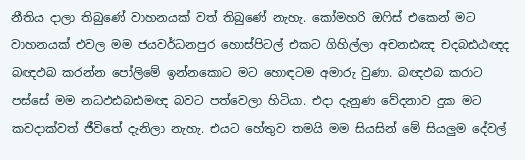නීතිය දාලා තිබුණේ වාහනයක් වත් තිබුණේ නැහැ. කෝමහරි ඔෆිස් එකෙන් මට වාහනයක් එවල මම ජයවර්ධනපුර හොස්පිටල් එකට ගිහිල්ලා අචනඪඤ චදබඪඨඥද බඥඵබ කරන්න පෝලිමේ ඉන්නකොට මට හොඳටම අමාරු වුණා. බඥඵබ කරාට පස්සේ මම නධඵඪබඪමඥ බවට පත්වෙලා හිටියා. එදා දැනුණ වේදනාව දුක මට කවදාක්වත් ජීවිතේ දැනිලා නැහැ. එයට හේතුව තමයි මම සියසින් මේ සියලුම දේවල්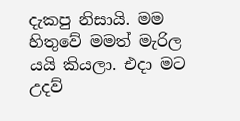දැකපු නිසායි. මම හිතුවේ මමත් මැරිල යයි කියලා. එදා මට උදව්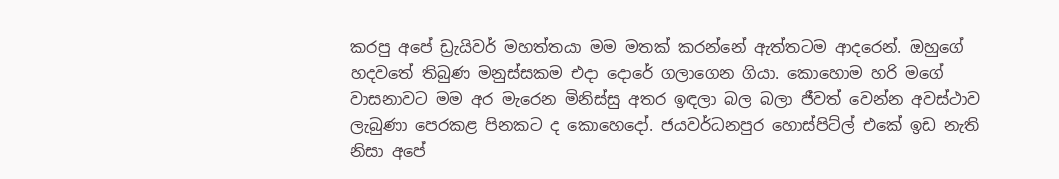කරපු අපේ ඩ්‍රැයිවර් මහත්තයා මම මතක් කරන්නේ ඇත්තටම ආදරෙන්. ඔහුගේ හදවතේ තිබුණ මනුස්සකම එදා දොරේ ගලාගෙන ගියා. කොහොම හරි මගේ වාසනාවට මම අර මැරෙන මිනිස්සු අතර ඉඳලා බල බලා ජීවත් වෙන්න අවස්ථාව ලැබුණා පෙරකළ පිනකට ද කොහෙදෝ. ජයවර්ධනපුර හොස්පිට්ල් එකේ ඉඩ නැති නිසා අපේ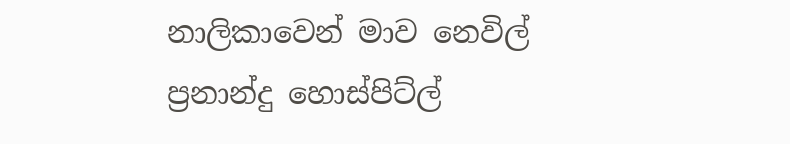නාලිකාවෙන් මාව නෙවිල් ප්‍රනාන්දු හොස්පිට්ල්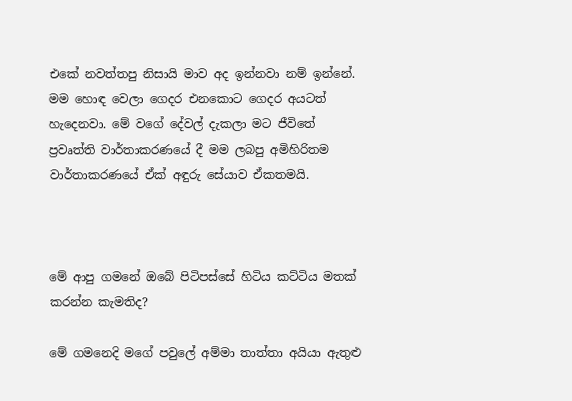එකේ නවත්තපු නිසායි මාව අද ඉන්නවා නම් ඉන්නේ. මම හොඳ වෙලා ගෙදර එනකොට ගෙදර අයටත් හැදෙනවා. මේ වගේ දේවල් දැකලා මට ජීවිතේ ප්‍රවෘත්ති වාර්තාකරණයේ දී මම ලබපු අමිහිරිතම වාර්තාකරණයේ ඒක් අඳුරු සේයාව ඒකතමයි.



මේ ආපු ගමනේ ඔබේ පිටිපස්සේ හිටිය කට්ටිය මතක් කරන්න කැමතිද?

මේ ගමනෙදි මගේ පවුලේ අම්මා තාත්තා අයියා ඇතුළු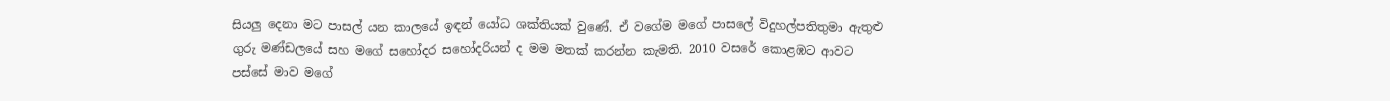සියලු දෙනා මට පාසල් යන කාලයේ ඉඳන් යෝධ ශක්තියක් වුණේ. ඒ වගේම මගේ පාසලේ විදුහල්පතිතුමා ඇතුළු ගුරු මණ්ඩලයේ සහ මගේ සහෝදර සහෝදරියන් ද මම මතක් කරන්න කැමති. 2010 වසරේ කොළඹට ආවට පස්සේ මාව මගේ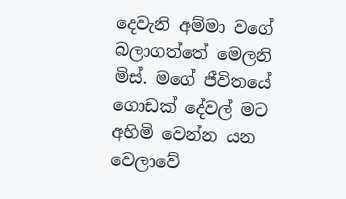දෙවැනි අම්මා වගේ බලාගත්තේ මෙලනි මිස්. මගේ ජීවිතයේ ගොඩක් දේවල් මට අහිමි වෙන්න යන වෙලාවේ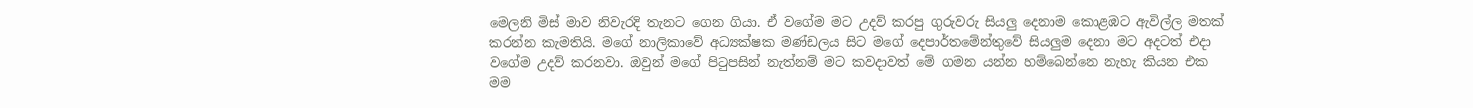මෙලනි මිස් මාව නිවැරදි තැනට ගෙන ගියා. ඒ වගේම මට උදව් කරපු ගුරුවරු සියලු දෙනාම කොළඹට ඇවිල්ල මතක් කරන්න කැමතියි. මගේ නාලිකාවේ අධ්‍යක්ෂක මණ්ඩලය සිට මගේ දෙපාර්තමේන්තුවේ සියලුම දෙනා මට අදටත් එදා වගේම උදව් කරනවා. ඔවුන් මගේ පිටුපසින් නැත්නම් මට කවදාවත් මේ ගමන යන්න හම්බෙන්නෙ නැහැ කියන එක මම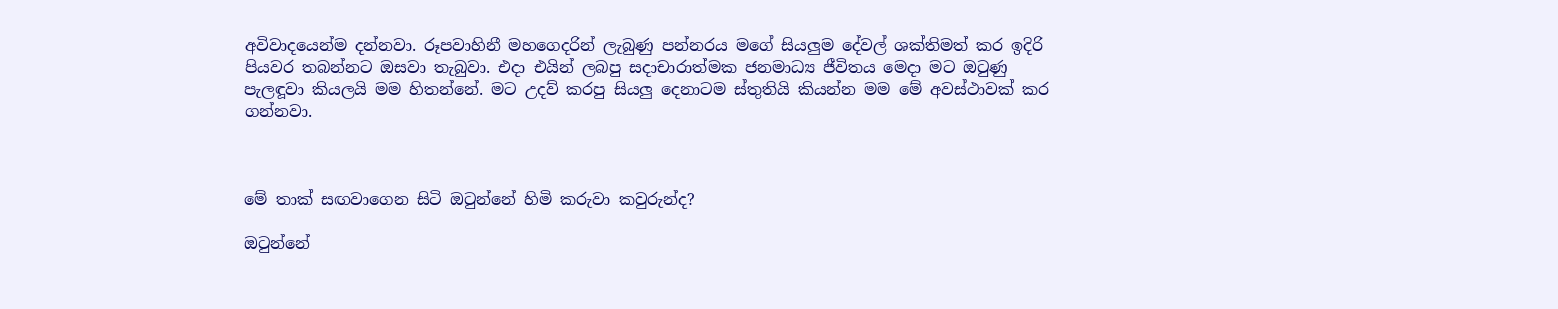අවිවාදයෙන්ම දන්නවා. රූපවාහිනී මහගෙදරින් ලැබුණු පන්නරය මගේ සියලුම දේවල් ශක්තිමත් කර ඉදිරි පියවර තබන්නට ඔසවා තැබුවා. එදා එයින් ලබපු සදාචාරාත්මක ජනමාධ්‍ය ජීවිතය මෙදා මට ඔටුණු පැලඳූවා කියලයි මම හිතන්නේ. මට උදව් කරපු සියලු දෙනාටම ස්තුතියි කියන්න මම මේ අවස්ථාවක් කර ගන්නවා.



මේ තාක් සඟවාගෙන සිටි ඔටුන්නේ හිමි කරුවා කවුරුන්ද?

ඔටුන්නේ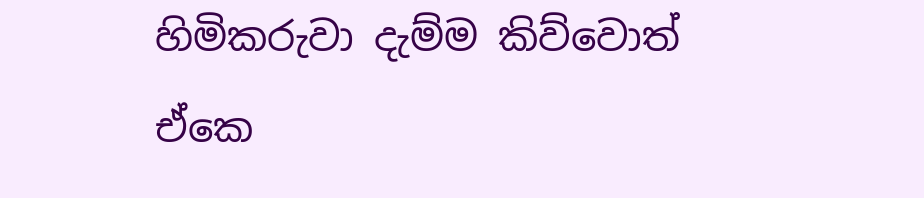හිමිකරුවා දැම්ම කිව්වොත් ඒකෙ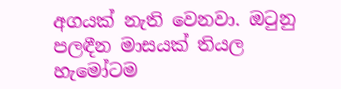අගයක් නැති වෙනවා. ඔටුනු පලඳීන මාසයක් තියල හැමෝටම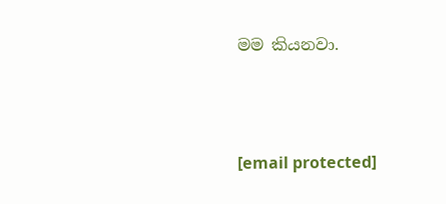මම කියනවා.



[email protected]